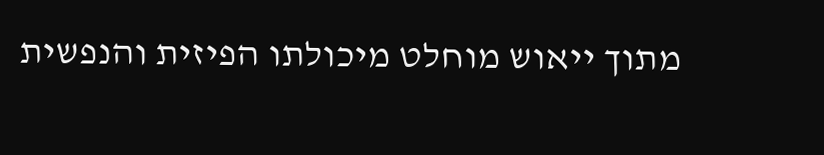מתוך ייאוש מוחלט מיכולתו הפיזית והנפשית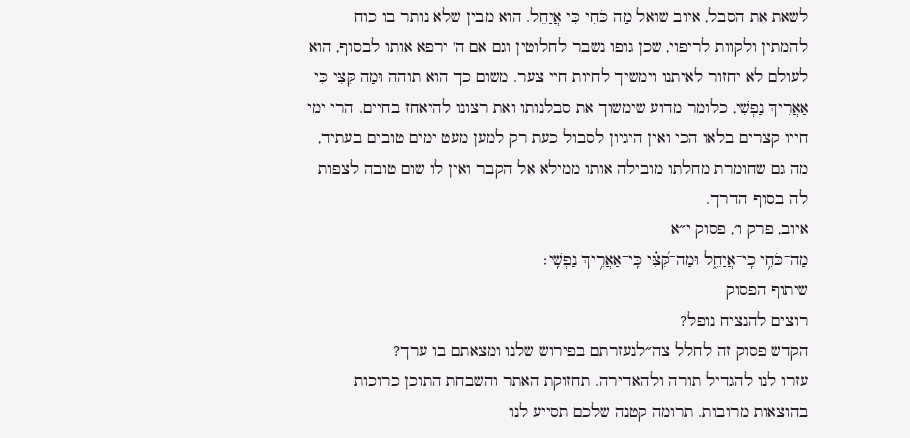לשאת את הסבל, איוב שואל מַה כֹּחִי כִּי אֲיַחֵל. הוא מבין שלא נותר בו כוח להמתין ולקוות לריפוי, שכן גופו נשבר לחלוטין וגם אם ה' ירפא אותו לבסוף, הוא לעולם לא יחזור לאיתנו וימשיך לחיות חיי צער. משום כך הוא תוהה וּמַה קִּצִּי כִּי אַאֲרִיךְ נַפְשִׁי, כלומר מדוע שימשוך את סבלנותו ואת רצונו להיאחז בחיים. הרי ימי חייו קצרים בלאו הכי ואין היגיון לסבול כעת רק למען מעט ימים טובים בעתיד, מה גם שחומרת מחלתו מובילה אותו ממילא אל הקבר ואין לו שום טובה לצפות לה בסוף הדרך.
איוב, פרק ו׳, פסוק י״א
מַה־כֹּחִ֥י כִֽי־אֲיַחֵ֑ל וּמַה־קִּ֝צִּ֗י כִּֽי־אַאֲרִ֥יךְ נַפְשִֽׁי׃
שיתוף הפסוק
רוצים להנציח נופל?
הקדש פסוק זה לחלל צה״לנעזרתם בפירוש שלנו ומצאתם בו ערך?
עזרו לנו להגדיל תורה ולהאדירה. תחזוקת האתר והשבחת התוכן כרוכות בהוצאות מרובות. תרומה קטנה שלכם תסייע לנו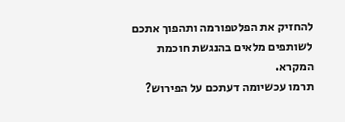להחזיק את הפלטפורמה ותהפוך אתכם לשותפים מלאים בהנגשת חוכמת המקרא.
תרמו עכשיומה דעתכם על הפירוש?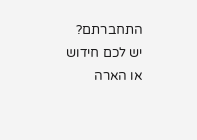התחברתם? יש לכם חידוש או הארה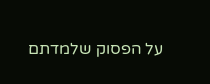על הפסוק שלמדתם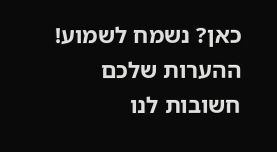כאן? נשמח לשמוע!
ההערות שלכם חשובות לנו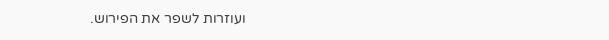ועוזרות לשפר את הפירוש.